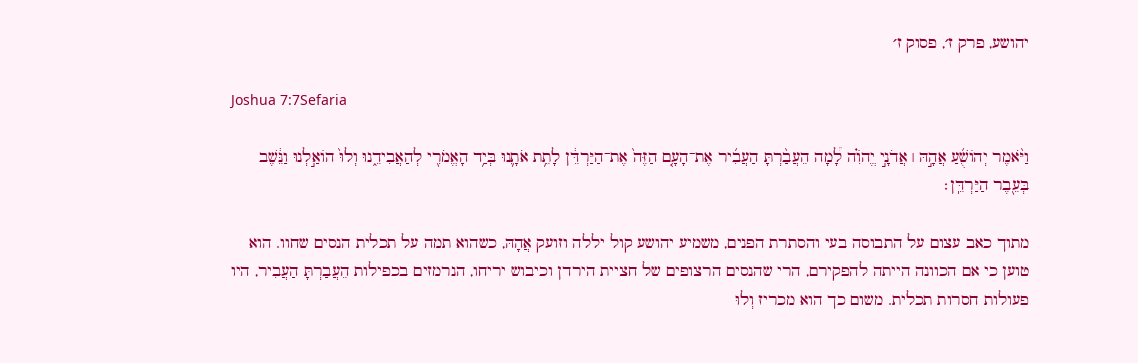יהושע, פרק ז׳, פסוק ז׳

Joshua 7:7Sefaria

וַיֹּ֨אמֶר יְהוֹשֻׁ֜עַ אֲהָ֣הּ ׀ אֲדֹנָ֣י יֱהֹוִ֗ה לָ֠מָה הֵעֲבַ֨רְתָּ הַעֲבִ֜יר אֶת־הָעָ֤ם הַזֶּה֙ אֶת־הַיַּרְדֵּ֔ן לָתֵ֥ת אֹתָ֛נוּ בְּיַ֥ד הָאֱמֹרִ֖י לְהַאֲבִידֵ֑נוּ וְלוּ֙ הוֹאַ֣לְנוּ וַנֵּ֔שֶׁב בְּעֵ֖בֶר הַיַּרְדֵּֽן׃

מתוך כאב עצום על התבוסה בעי והסתרת הפנים, משמיע יהושע קול יללה וזועק אֲהָהּ, כשהוא תמה על תכלית הנסים שחוו. הוא טוען כי אם הכוונה הייתה להפקירם, הרי שהנסים הרצופים של חציית הירדן וכיבוש יריחו, הנרמזים בכפילות הֵעֲבַרְתָּ הַעֲבִיר, היו פעולות חסרות תכלית. משום כך הוא מכריז וְלוּ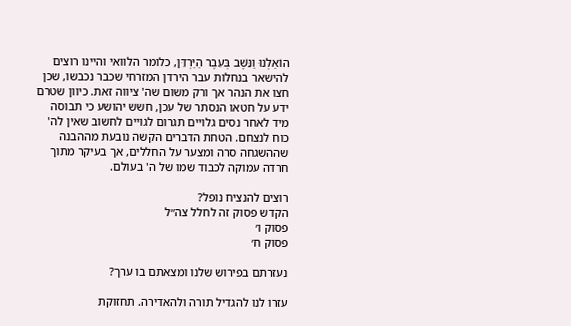הוֹאַלְנוּ וַנֵּשֶׁב בְּעֵבֶר הַיַּרְדֵּן, כלומר הלוואי והיינו רוצים להישאר בנחלות עבר הירדן המזרחי שכבר נכבשו, שכן חצו את הנהר אך ורק משום שה' ציווה זאת. כיוון שטרם ידע על חטאו הנסתר של עכן, חשש יהושע כי תבוסה מיד לאחר נסים גלויים תגרום לגויים לחשוב שאין לה' כוח לנצחם. הטחת הדברים הקשה נובעת מההבנה שההשגחה סרה ומצער על החללים, אך בעיקר מתוך חרדה עמוקה לכבוד שמו של ה' בעולם.

רוצים להנציח נופל?
הקדש פסוק זה לחלל צה״ל
פסוק ו׳
פסוק ח׳

נעזרתם בפירוש שלנו ומצאתם בו ערך?

עזרו לנו להגדיל תורה ולהאדירה. תחזוקת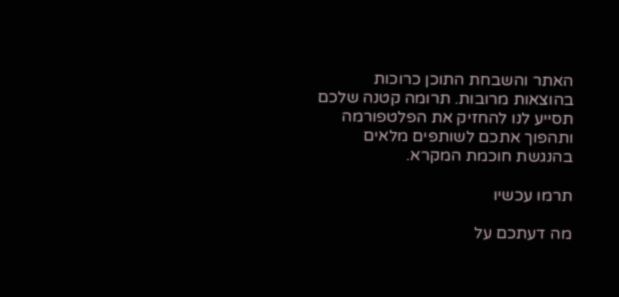האתר והשבחת התוכן כרוכות בהוצאות מרובות. תרומה קטנה שלכם תסייע לנו להחזיק את הפלטפורמה ותהפוך אתכם לשותפים מלאים בהנגשת חוכמת המקרא.

תרמו עכשיו

מה דעתכם על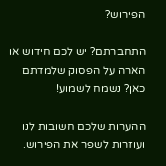הפירוש?

התחברתם? יש לכם חידוש או הארה על הפסוק שלמדתם כאן? נשמח לשמוע!

ההערות שלכם חשובות לנו ועוזרות לשפר את הפירוש.